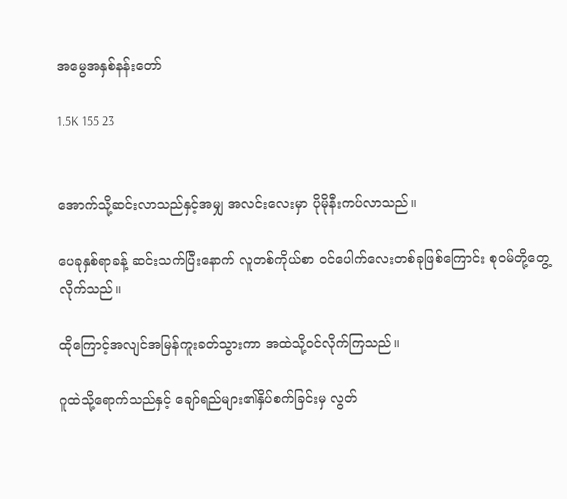အမွေအနှစ်နန်းတော်

1.5K 155 23


အောက်သို့ဆင်းလာသည်နှင့်အမျှ အလင်းလေးမှာ ပိုမိုနီးကပ်လာသည်။

ပေခုနှစ်ရာခန့် ဆင်းသက်ပြီးနောက် လူတစ်ကိုယ်စာ ၀င်ပေါက်လေးတစ်ခုဖြစ်ကြောင်း စု၀မ်တို့တွေ့လိုက်သည်။

ထိုကြောင့်အလျင်အမြန်ကူးခတ်သွားကာ အထဲသို့၀င်‌လိုက်ကြသည်။

ဂူထဲသို့ရောက်သည်နှင့် ‌ချော်ရည်များ၏နှိပ်စက်ခြင်းမှ လွတ်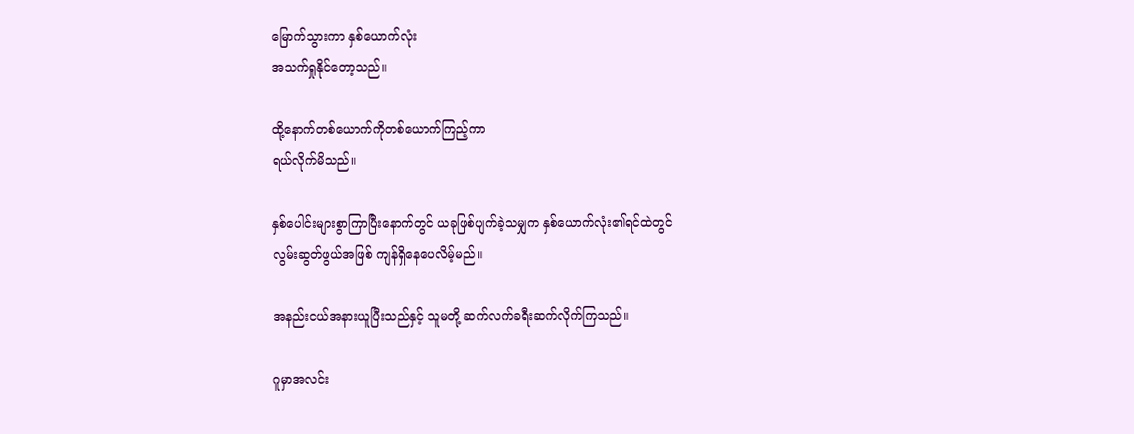မြောက်သွားကာ နှစ်ယောက်လုံး
အသက်ရှုနိုင်တော့သည်။

ထို့နောက်တစ်ယောက်ကိုတစ်ယောက်ကြည့်ကာ
ရယ်လိုက်မိသည်။

နှစ်ပေါင်းများစွာကြာပြီးနောက်တွင် ယခုဖြစ်ပျက်ခဲ့သမျှက နှစ်ယောက်လုံး၏ရင်ထဲတွင်
လွမ်းဆွတ်ဖွယ်အဖြစ် ကျန်ရှိနေပေလိမ့်မည်။

အနည်းငယ်အနားယူပြီးသည်နှင့် သူမတို့ ဆက်လက်ခရီးဆက်လိုက်ကြသည်။

ဂူမှာအလင်း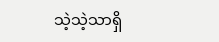သဲ့သဲ့သာရှိ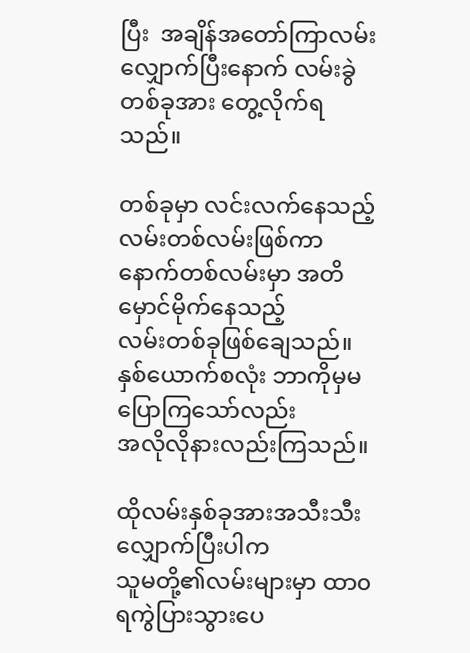ပြီး  အချိန်အတော်ကြာလမ်းလျှောက်ပြီးနောက် လမ်းခွဲတစ်ခုအား တွေ့လိုက်ရသည်။

တစ်ခုမှာ လင်းလက်နေသည့် လမ်းတစ်လမ်းဖြစ်ကာ နောက်တစ်လမ်းမှာ အတိမှောင်မိုက်နေသည့်
လမ်းတစ်ခုဖြစ်ချေသည်။
နှစ်ယောက်စလုံး ဘာကိုမှမပြောကြသော်လည်း
အလိုလိုနားလည်းကြသည်။

ထိုလမ်းနှစ်ခုအားအသီးသီးလျှောက်ပြီးပါက
သူမတို့၏လမ်းများမှာ ထာ၀ရကွဲပြားသွားပေ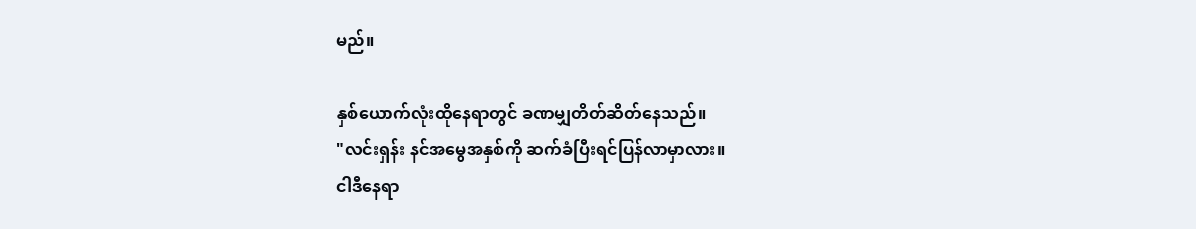မည်။

နှစ်ယောက်လုံးထိုနေရာတွင် ခဏမျှတိတ်ဆိတ်နေသည်။
"လင်းရှန်း နင်အမွေအနှစ်ကို ဆက်ခံပြီးရင်ပြန်လာမှာလား။
ငါဒီနေရာ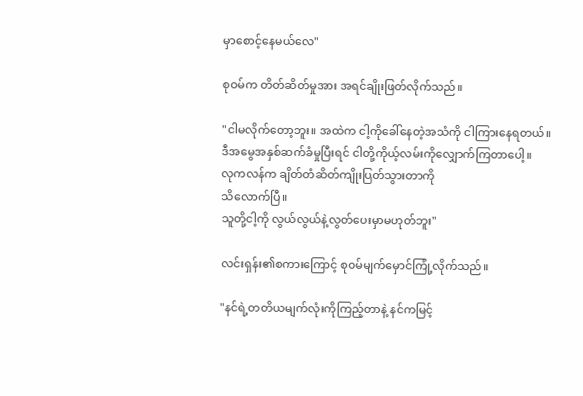မှာစောင့်နေမယ်လေ"

စုဝမ်က တိတ်ဆိတ်မှုအား အရင်ချိုးဖြတ်လိုက်သည်။

"ငါမလိုက်တော့ဘူး။ အထဲက ငါ့ကိုခေါ်နေတဲ့အသံကို ငါကြားနေရတယ်။
ဒီအမွေအနှစ်ဆက်ခံမှုပြီးရင် ငါတို့ကိုယ့်လမ်းကိုလျှောက်ကြတာပေါ့။
လုကလန်က ချိတ်တံဆိတ်ကျိုးပြတ်သွားတာကို
သိလောက်ပြီ။
သူတို့ငါ့ကို လွယ်လွယ်နဲ့လွတ်ပေးမှာမဟုတ်ဘူး"

လင်းရှန်း၏စကားကြောင့် စု၀မ်မျက်မှောင်ကြုံ့လိုက်သည်။

"နင်ရဲ့တတိယမျက်လုံးကိုကြည့်တာနဲ့ နင်ကမြင့်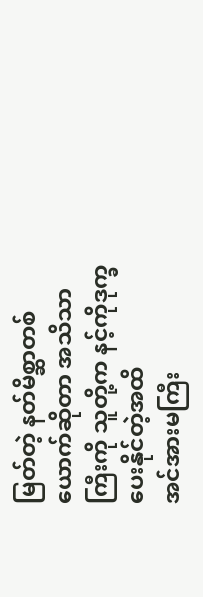မြတ်တဲ့ နတ်မိစ္ဆာတစ်ယောက်ဆိုတာ အသိသာကြီးကို သူတို့က နင့်ကိုဒုက္ခပေးနိုင်တဲ့အထိ
အင်အားမကြီး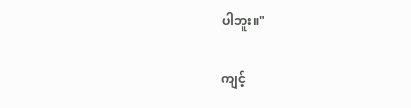ပါဘူး။"

ကျင့်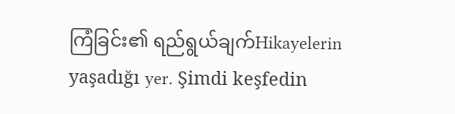ကြံခြင်း၏ ရည်ရွယ်ချက်Hikayelerin yaşadığı yer. Şimdi keşfedin